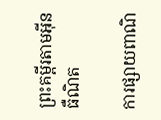ព្រះគម្ពីរតាមអ៊ីនធឺណិត

ការផ្សាយពាណិ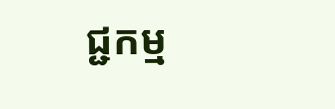ជ្ជកម្ម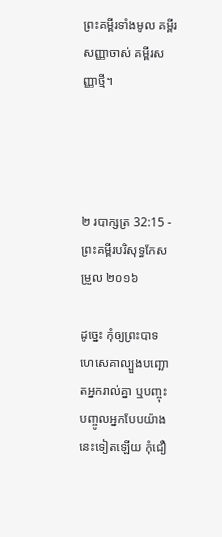ព្រះគម្ពីរទាំងមូល គម្ពីរសញ្ញាចាស់ គម្ពីរសញ្ញាថ្មី។




២ របា‌ក្សត្រ 32:15 - ព្រះគម្ពីរបរិសុទ្ធកែសម្រួល ២០១៦

ដូច្នេះ កុំឲ្យព្រះ‌បាទហេ‌សេ‌គាល្បួងបញ្ឆោតអ្នករាល់គ្នា ឬបញ្ចុះបញ្ចូលអ្នកបែបយ៉ាងនេះទៀតឡើយ កុំជឿ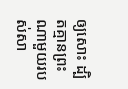ឲ្យសោះ ដ្បិតគ្មានព្រះណាមួយរបស់សា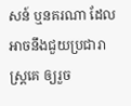សន៍ ឬនគរណា ដែលអាចនឹងជួយប្រជា‌រាស្ត្រគេ ឲ្យរួច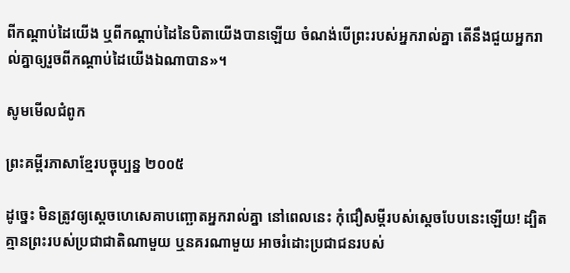ពីកណ្ដាប់ដៃយើង ឬពីកណ្ដាប់ដៃនៃបិតាយើងបានឡើយ ចំណង់បើព្រះរបស់អ្នករាល់គ្នា តើនឹងជួយអ្នករាល់គ្នាឲ្យរួចពីកណ្ដាប់ដៃយើងឯណាបាន»។

សូមមើលជំពូក

ព្រះគម្ពីរភាសាខ្មែរបច្ចុប្បន្ន ២០០៥

ដូច្នេះ មិនត្រូវឲ្យស្ដេចហេ‌សេគាបញ្ឆោតអ្នករាល់គ្នា នៅពេលនេះ កុំជឿសម្ដីរបស់ស្ដេចបែបនេះឡើយ! ដ្បិតគ្មានព្រះរបស់ប្រជា‌ជាតិណាមួយ ឬនគរណាមួយ អាចរំដោះប្រជា‌ជនរបស់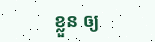ខ្លួន ឲ្យ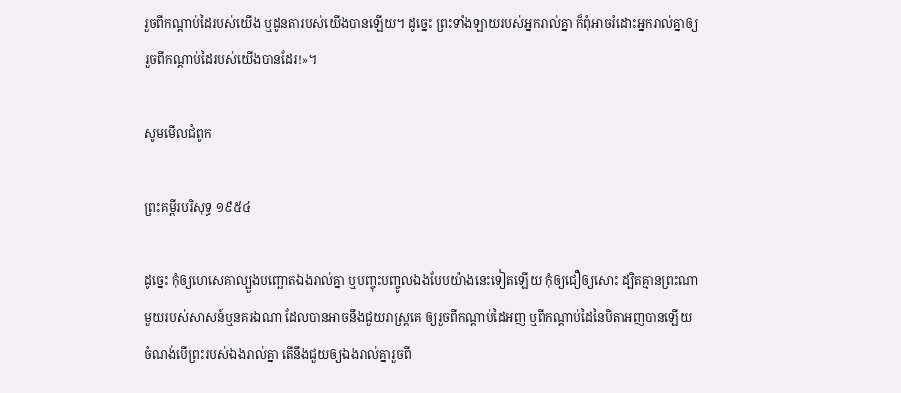រួចពីកណ្ដាប់ដៃរបស់យើង ឬដូនតារបស់យើងបានឡើយ។ ដូច្នេះ ព្រះទាំង‌ឡាយរបស់អ្នករាល់គ្នា ក៏ពុំអាចរំដោះអ្នករាល់គ្នាឲ្យរួចពីកណ្ដាប់ដៃរបស់យើងបានដែរ!»។

សូមមើលជំពូក

ព្រះគម្ពីរបរិសុទ្ធ ១៩៥៤

ដូច្នេះ កុំឲ្យហេសេគាល្បួងបញ្ឆោតឯងរាល់គ្នា ឬបញ្ចុះបញ្ចូលឯងបែបយ៉ាងនេះទៀតឡើយ កុំឲ្យជឿឲ្យសោះ ដ្បិតគ្មានព្រះណាមួយរបស់សាសន៍ឬនគរឯណា ដែលបានអាចនឹងជួយរាស្ត្រគេ ឲ្យរួចពីកណ្តាប់ដៃអញ ឬពីកណ្តាប់ដៃនៃបិតាអញបានឡើយ ចំណង់បើព្រះរបស់ឯងរាល់គ្នា តើនឹងជួយឲ្យឯងរាល់គ្នារួចពី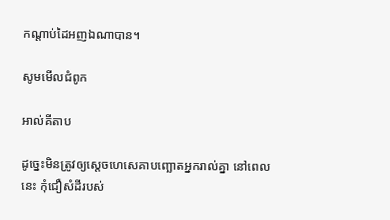កណ្តាប់ដៃអញឯណាបាន។

សូមមើលជំពូក

អាល់គីតាប

ដូច្នេះមិនត្រូវឲ្យស្តេចហេសេ‌គាបញ្ឆោតអ្នករាល់គ្នា នៅពេលនេះ កុំជឿសំដីរបស់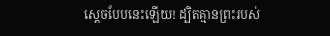ស្តេចបែបនេះឡើយ! ដ្បិតគ្មានព្រះរបស់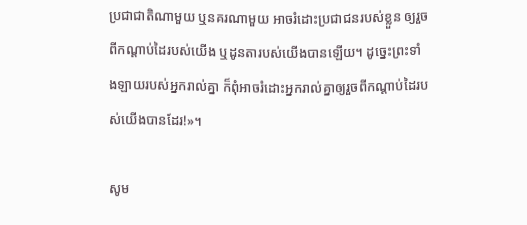ប្រជា‌ជាតិណាមួយ ឬនគរណាមួយ អាចរំដោះប្រជា‌ជនរបស់ខ្លួន ឲ្យរួចពីកណ្តាប់ដៃរបស់យើង ឬដូន‌តារបស់យើងបានឡើយ។ ដូច្នេះព្រះទាំង‌ឡាយរបស់អ្នករាល់គ្នា ក៏ពុំអាចរំដោះអ្នករាល់គ្នាឲ្យរួចពីកណ្តាប់ដៃរបស់យើងបានដែរ!»។

សូម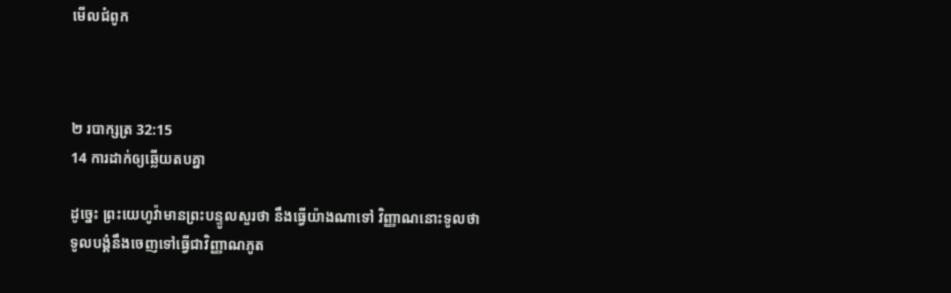មើលជំពូក



២ របា‌ក្សត្រ 32:15
14 ការដាក់ឲ្យឆ្លើយតបគ្នា

ដូច្នេះ ព្រះ‌យេហូវ៉ាមានព្រះ‌បន្ទូលសួរថា នឹងធ្វើយ៉ាងណាទៅ វិញ្ញាណនោះទូលថា ទូល‌បង្គំនឹងចេញទៅធ្វើជាវិញ្ញាណភូត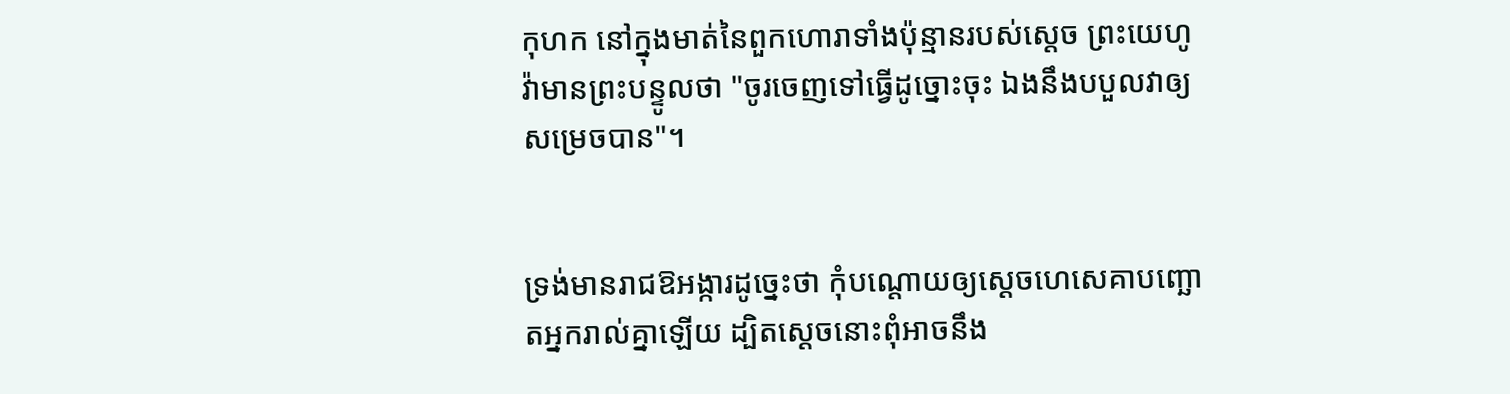កុហក នៅក្នុងមាត់នៃពួកហោរាទាំងប៉ុន្មានរបស់ស្តេច ព្រះ‌យេហូវ៉ាមានព្រះ‌បន្ទូលថា "ចូរចេញទៅធ្វើដូច្នោះចុះ ឯងនឹងបបួលវាឲ្យសម្រេចបាន"។


ទ្រង់មានរាជ‌ឱអង្ការដូច្នេះថា កុំបណ្តោយឲ្យស្ដេចហេ‌សេ‌គាបញ្ឆោតអ្នករាល់គ្នាឡើយ ដ្បិតស្ដេចនោះពុំអាចនឹង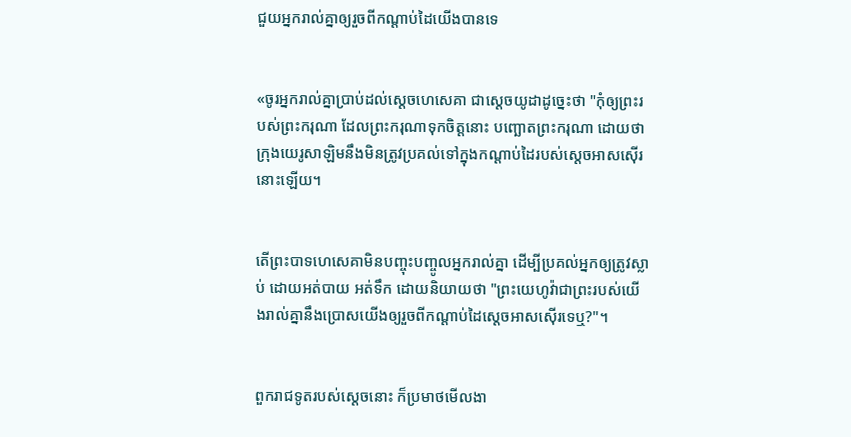ជួយអ្នករាល់គ្នាឲ្យរួចពីកណ្ដាប់ដៃយើងបានទេ


«ចូរអ្នករាល់គ្នាប្រាប់ដល់ស្ដេចហេ‌សេ‌គា ជាស្តេចយូដាដូច្នេះថា "កុំឲ្យព្រះរបស់ព្រះករុណា ដែលព្រះករុណាទុកចិត្តនោះ បញ្ឆោតព្រះករុណា ដោយថា ក្រុងយេរូ‌សាឡិមនឹងមិនត្រូវប្រគល់ទៅក្នុងកណ្ដាប់ដៃរបស់ស្តេចអាស‌ស៊ើរនោះឡើយ។


តើព្រះ‌បាទហេ‌សេ‌គាមិនបញ្ចុះ‌បញ្ចូលអ្នករាល់គ្នា ដើម្បីប្រគល់អ្នកឲ្យត្រូវស្លាប់ ដោយអត់បាយ អត់ទឹក ដោយនិយាយថា "ព្រះ‌យេហូវ៉ាជាព្រះរបស់យើងរាល់គ្នានឹងប្រោសយើងឲ្យរួចពីកណ្ដាប់ដៃស្តេចអាស‌ស៊ើរទេឬ?"។


ពួករាជ‌ទូតរបស់ស្តេចនោះ ក៏ប្រមាថមើល‌ងា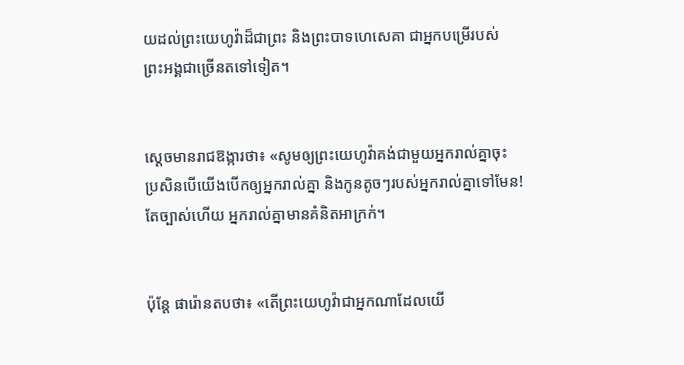យដល់ព្រះ‌យេហូវ៉ាដ៏ជាព្រះ និងព្រះ‌បាទហេ‌សេ‌គា ជាអ្នកបម្រើរបស់ព្រះ‌អង្គជាច្រើនតទៅទៀត។


ស្តេចមានរាជ‌ឱង្ការថា៖ «សូមឲ្យព្រះ‌យេហូវ៉ាគង់ជា‌មួយអ្នករាល់គ្នាចុះ ប្រសិន‌បើយើងបើកឲ្យអ្នករាល់គ្នា និងកូនតូចៗរបស់អ្នករាល់គ្នាទៅមែន! តែច្បាស់ហើយ អ្នករាល់គ្នាមានគំនិតអាក្រក់។


ប៉ុន្ដែ ផារ៉ោនតបថា៖ «តើព្រះ‌យេហូវ៉ាជាអ្នកណាដែលយើ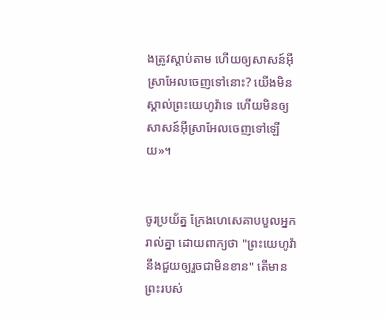ងត្រូវស្តាប់តាម ហើយឲ្យសាសន៍អ៊ីស្រា‌អែលចេញទៅនោះ? យើងមិនស្គាល់ព្រះ‌យេហូវ៉ាទេ ហើយមិនឲ្យសាសន៍អ៊ីស្រា‌អែលចេញទៅឡើយ»។


ចូរប្រយ័ត្ន ក្រែងហេ‌សេ‌គាបបួលអ្នករាល់គ្នា ដោយពាក្យថា "ព្រះ‌យេហូវ៉ានឹងជួយឲ្យរួចជាមិនខាន" តើមានព្រះរបស់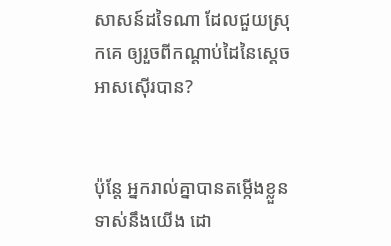សាសន៍ដទៃណា ដែលជួយស្រុកគេ ឲ្យរួចពីកណ្ដាប់ដៃនៃស្តេចអាស‌ស៊ើរបាន?


ប៉ុន្តែ អ្នករាល់គ្នាបានតម្កើងខ្លួនទាស់នឹងយើង ដោ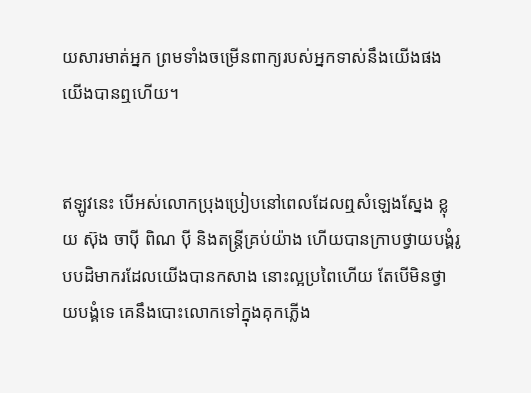យ‌សារមាត់អ្នក ព្រមទាំងចម្រើនពាក្យរបស់អ្នកទាស់នឹងយើងផង យើងបានឮហើយ។


ឥឡូវនេះ បើអស់លោកប្រុង‌ប្រៀបនៅពេលដែលឮសំឡេងស្នែង ខ្លុយ ស៊ុង ចាប៉ី ពិណ ប៉ី និងតន្ត្រីគ្រប់យ៉ាង ហើយបានក្រាបថ្វាយ‌បង្គំរូបបដិ‌មាករដែលយើងបានកសាង នោះល្អប្រពៃហើយ តែបើមិនថ្វាយ‌បង្គំទេ គេនឹងបោះលោកទៅក្នុងគុកភ្លើង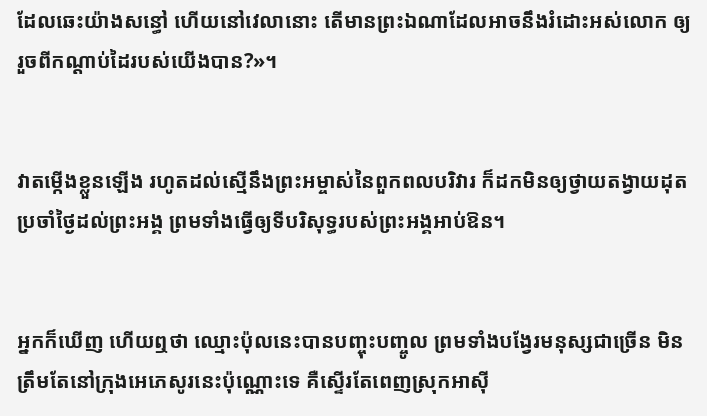ដែលឆេះយ៉ាងសន្ធៅ ហើយនៅវេលានោះ តើមានព្រះឯណាដែលអាចនឹងរំដោះអស់លោក ឲ្យរួចពីកណ្ដាប់ដៃរបស់យើងបាន?»។


វាតម្កើងខ្លួនឡើង រហូតដល់ស្មើនឹងព្រះ‌អម្ចាស់នៃពួកពលបរិវារ ក៏ដកមិនឲ្យថ្វាយតង្វាយដុត‌ប្រចាំថ្ងៃដល់ព្រះ‌អង្គ ព្រមទាំងធ្វើឲ្យទីបរិសុទ្ធរបស់ព្រះ‌អង្គអាប់‌ឱន។


អ្នកក៏ឃើញ ហើយឮថា ឈ្មោះប៉ុលនេះបានបញ្ចុះ‌បញ្ចូល ព្រមទាំងបង្វែរមនុស្សជាច្រើន មិនត្រឹមតែនៅក្រុងអេ‌ភេសូរនេះប៉ុណ្ណោះទេ គឺស្ទើរតែពេញស្រុកអាស៊ី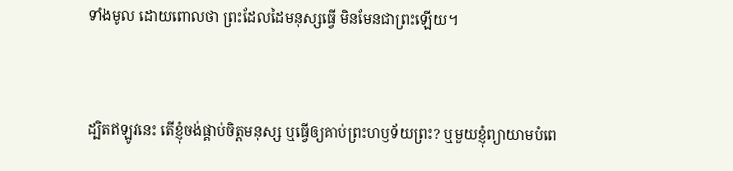ទាំងមូល ដោយពោលថា ព្រះដែលដៃមនុស្សធ្វើ មិនមែនជាព្រះឡើយ។


ដ្បិតឥឡូវនេះ តើខ្ញុំចង់ផ្គាប់ចិត្តមនុស្ស ឬធ្វើឲ្យគាប់ព្រះ‌ហឫ‌ទ័យព្រះ? ឬមួយខ្ញុំព្យាយាមបំពេ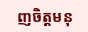ញចិត្តមនុ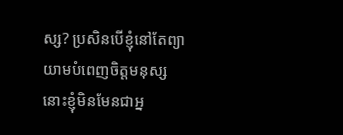ស្ស? ប្រសិន‌បើខ្ញុំនៅតែព្យាយាមបំពេញចិត្តមនុស្ស នោះខ្ញុំមិនមែនជាអ្ន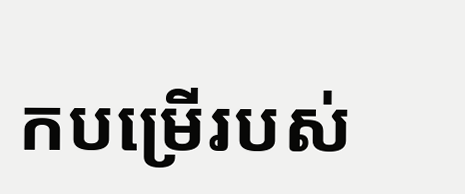កបម្រើរបស់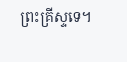ព្រះ‌គ្រីស្ទទេ។